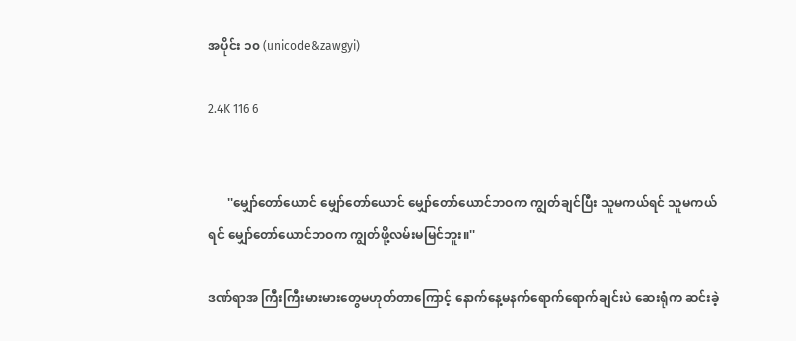အပိုင်း ၁၀ (unicode&zawgyi)

2.4K 116 6


      ''မျှော်တော်ယောင် မျှော်တော်ယောင် မျှော်တော်ယောင်ဘဝက ကျွတ်ချင်ပြီး သူမကယ်ရင် သူမကယ်ရင် မျှော်တော်ယောင်ဘဝက ကျွတ်ဖို့လမ်းမမြင်ဘူး။''

ဒဏ်ရာအ ကြီးကြီးမားမားတွေမဟုတ်တာကြောင့် နောက်နေ့မနက်ရောက်ရောက်ချင်းပဲ ဆေးရုံက ဆင်းခဲ့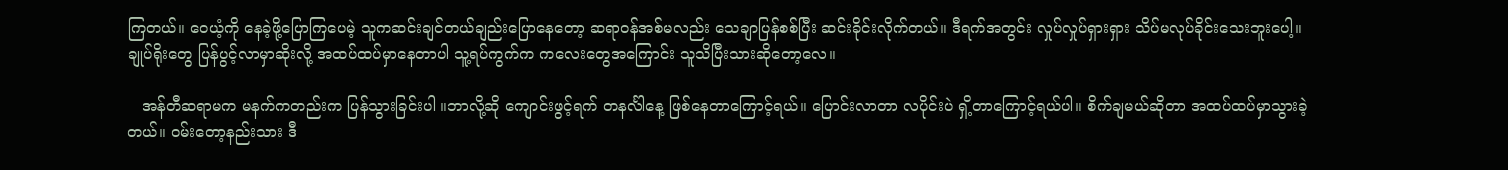ကြတယ်။ ဝေယံ့ကို နေခဲ့ဖို့ပြောကြပေမဲ့ သူကဆင်းချင်တယ်ချည်းပြောနေတော့ ဆရာဝန်အစ်မလည်း သေချာပြန်စစ်ပြီး ဆင်းခိုင်းလိုက်တယ်။ ဒီရက်အတွင်း လှုပ်လှုပ်ရှားရှား သိပ်မလုပ်ခိုင်းသေးဘူးပေါ့။ ချုပ်ရိုးတွေ ပြန်ပွင့်လာမှာဆိုးလို့ အထပ်ထပ်မှာနေတာပါ သူ့ရပ်ကွက်က ကလေးတွေအကြောင်း သူသိပြီးသားဆိုတော့လေ။

   အန်တီဆရာမက မနက်ကတည်းက ပြန်သွားခြင်းပါ ။ဘာလို့ဆို ကျောင်းဖွင့်ရက် တနင်္လါနေ့ ဖြစ်နေတာကြောင့်ရယ်။ ပြောင်းလာတာ လပိုင်းပဲ ရှိ့တာကြောင့်ရယ်ပါ။ စိက်ချမယ်ဆိုတာ အထပ်ထပ်မှာသွားခဲ့တယ်။ ဝမ်းတော့နည်းသား ဒီ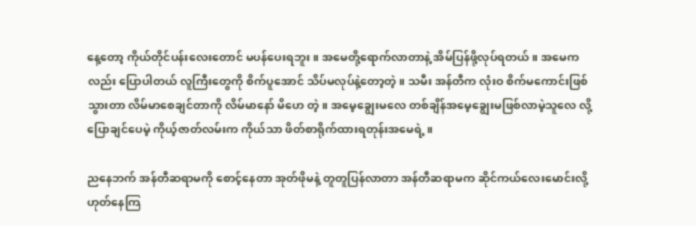နေ့တော့ ကိုယ်တိုင်ပန်းလေးတောင် မပန်ပေးရဘူး ။ အမေတို့ရောက်လာတာနဲ့ အိမ်ပြန်ဖို့လုပ်ရတယ်။ အမေကလည်း ပြောပါတယ် လူကြီးတွေကို စိက်ပူအောင် သိပ်မလုပ်နဲ့တော့တဲ့။ သမီး အန်တီက လုံးဝ စိက်မကောင်းဖြစ်သွားတာ လိမ်မာစေချင်တာကို လိမ်မာနော် မိဟေ တဲ့။ အမေ့ချွေးမလေ တစ်ချိန်အမေ့ချွေးမဖြစ်လာမဲ့သူလေ လို့ ပြောချင်ပေမဲ့ ကိုယ့်ဇာတ်လမ်းက ကိုယ်သာ ဖိတ်စာရိုက်ထားရတုန်းအမေရဲ့ ။

ညနေဘက် အန်တီဆရာမကို စောင့်နေတာ အုတ်ဖိုမနဲ့ တူတူပြန်လာတာ အန်တီဆရာမက ဆိုင်ကယ်လေးမောင်းလို့ ဟုတ်နေကြ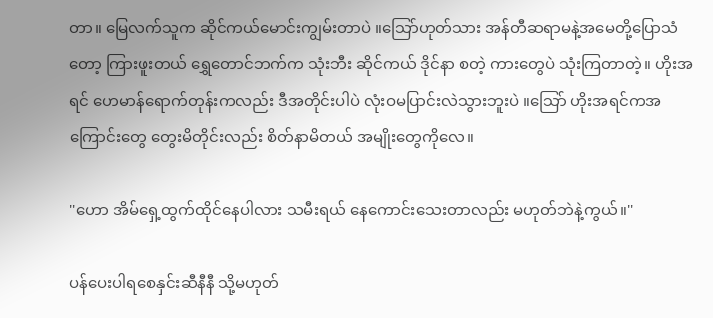တာ။ မြေလက်သူက ဆိုင်ကယ်မောင်းကျွမ်းတာပဲ ။သြော်ဟုတ်သား အန်တီဆရာမနဲ့အမေတို့ပြောသံတော့ ကြားဖူးတယ် ရွှေတောင်ဘက်က သုံးဘီး ဆိုင်ကယ် ဒိုင်နာ စတဲ့ ကားတွေပဲ သုံးကြတာတဲ့။ ဟိုးအရင် ဟေမာန်ရောက်တုန်းကလည်း ဒီအတိုင်းပါပဲ လုံးဝမပြာင်းလဲသွားဘူးပဲ ။သြော် ဟိုးအရင်ကအကြောင်းတွေ တွေးမိတိုင်းလည်း စိတ်နာမိတယ် အမျိုးတွေကိုလေ။

''ဟော အိမ်ရှေ့ထွက်ထိုင်နေပါလား သမီးရယ် နေကောင်းသေးတာလည်း မဟုတ်ဘဲနဲ့ကွယ်။''

ပန်ပေးပါရစေနှင်းဆီနီနီ သို့မဟုတ်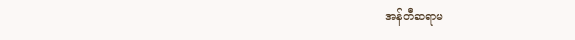အန်တီဆရာမ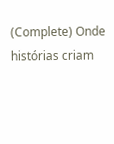(Complete) Onde histórias criam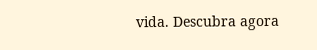vida. Descubra agora